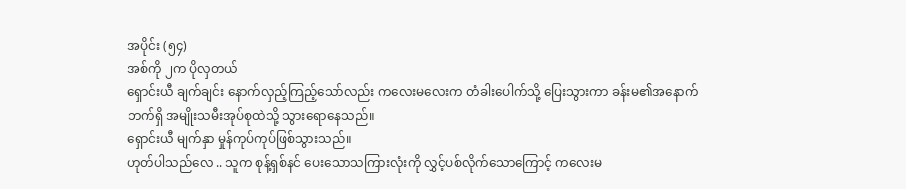အပိုင်း (၅၄)
အစ်ကို ၂က ပိုလှတယ်
ရှောင်းယီ ချက်ချင်း နောက်လှည့်ကြည့်သော်လည်း ကလေးမလေးက တံခါးပေါက်သို့ ပြေးသွားကာ ခန်းမ၏အနောက်ဘက်ရှိ အမျိုးသမီးအုပ်စုထဲသို့ သွားရောနေသည်။
ရှောင်းယီ မျက်နှာ မှုန်ကုပ်ကုပ်ဖြစ်သွားသည်။
ဟုတ်ပါသည်လေ .. သူက စုန့်ရှစ်နင် ပေးသောသကြားလုံးကို လွှင့်ပစ်လိုက်သောကြောင့် ကလေးမ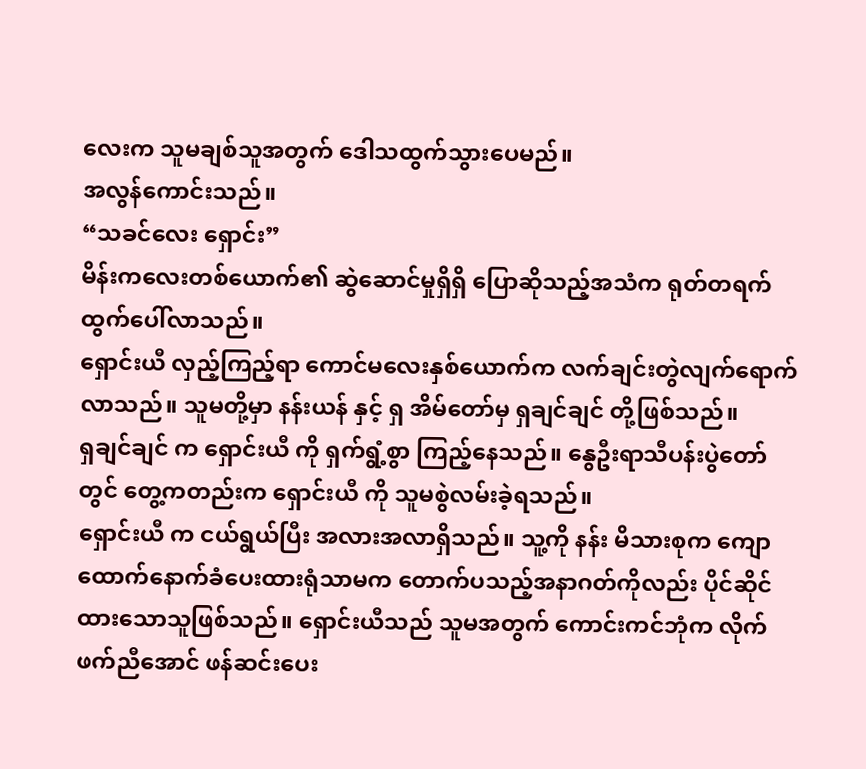လေးက သူမချစ်သူအတွက် ဒေါသထွက်သွားပေမည်။
အလွန်ကောင်းသည်။
“သခင်လေး ရှောင်း”
မိန်းကလေးတစ်ယောက်၏ ဆွဲဆောင်မှုရှိရှိ ပြောဆိုသည့်အသံက ရုတ်တရက် ထွက်ပေါ်လာသည်။
ရှောင်းယီ လှည့်ကြည့်ရာ ကောင်မလေးနှစ်ယောက်က လက်ချင်းတွဲလျက်ရောက်လာသည်။ သူမတို့မှာ နန်းယန် နှင့် ရှ အိမ်တော်မှ ရှချင်ချင် တို့ဖြစ်သည်။
ရှချင်ချင် က ရှောင်းယီ ကို ရှက်ရွံ့စွာ ကြည့်နေသည်။ နွေဦးရာသီပန်းပွဲတော်တွင် တွေ့ကတည်းက ရှောင်းယီ ကို သူမစွဲလမ်းခဲ့ရသည်။
ရှောင်းယီ က ငယ်ရွယ်ပြီး အလားအလာရှိသည်။ သူ့ကို နန်း မိသားစုက ကျောထောက်နောက်ခံပေးထားရုံသာမက တောက်ပသည့်အနာဂတ်ကိုလည်း ပိုင်ဆိုင်ထားသောသူဖြစ်သည်။ ရှောင်းယီသည် သူမအတွက် ကောင်းကင်ဘုံက လိုက်ဖက်ညီအောင် ဖန်ဆင်းပေး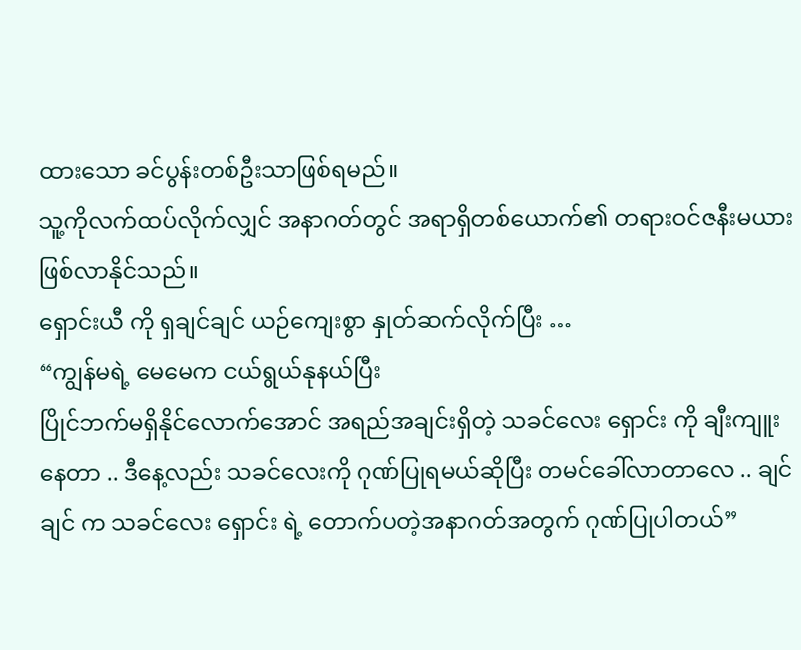ထားသော ခင်ပွန်းတစ်ဦးသာဖြစ်ရမည်။
သူ့ကိုလက်ထပ်လိုက်လျှင် အနာဂတ်တွင် အရာရှိတစ်ယောက်၏ တရားဝင်ဇနီးမယားဖြစ်လာနိုင်သည်။
ရှောင်းယီ ကို ရှချင်ချင် ယဉ်ကျေးစွာ နှုတ်ဆက်လိုက်ပြီး …
“ကျွန်မရဲ့ မေမေက ငယ်ရွယ်နုနယ်ပြီး
ပြိုင်ဘက်မရှိနိုင်လောက်အောင် အရည်အချင်းရှိတဲ့ သခင်လေး ရှောင်း ကို ချီးကျူးနေတာ .. ဒီနေ့လည်း သခင်လေးကို ဂုဏ်ပြုရမယ်ဆိုပြီး တမင်ခေါ်လာတာလေ .. ချင်ချင် က သခင်လေး ရှောင်း ရဲ့ တောက်ပတဲ့အနာဂတ်အတွက် ဂုဏ်ပြုပါတယ်”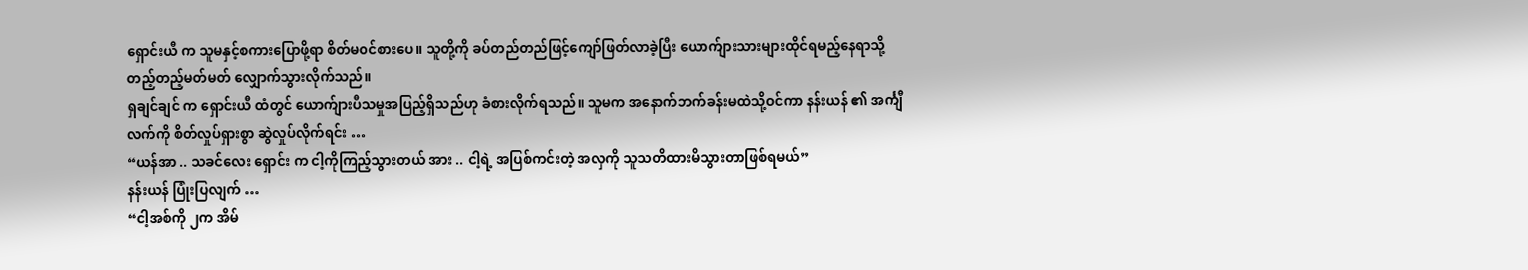ရှောင်းယီ က သူမနှင့်စကားပြောဖို့ရာ စိတ်မ၀င်စားပေ။ သူတို့ကို ခပ်တည်တည်ဖြင့်ကျော်ဖြတ်လာခဲ့ပြီး ယောက်ျားသားများထိုင်ရမည့်နေရာသို့ တည့်တည့်မတ်မတ် လျှောက်သွားလိုက်သည်။
ရှချင်ချင် က ရှောင်းယီ ထံတွင် ယောက်ျားပီသမှုအပြည့်ရှိသည်ဟု ခံစားလိုက်ရသည်။ သူမက အနောက်ဘက်ခန်းမထဲသို့ဝင်ကာ နန်းယန် ၏ အင်္ကျီလက်ကို စိတ်လှုပ်ရှားစွာ ဆွဲလှုပ်လိုက်ရင်း …
“ယန်အာ .. သခင်လေး ရှောင်း က ငါ့ကိုကြည့်သွားတယ် အား .. ငါ့ရဲ့ အပြစ်ကင်းတဲ့ အလှကို သူသတိထားမိသွားတာဖြစ်ရမယ်”
နန်းယန် ပြုံးပြလျက် …
“ငါ့အစ်ကို ၂က အိမ်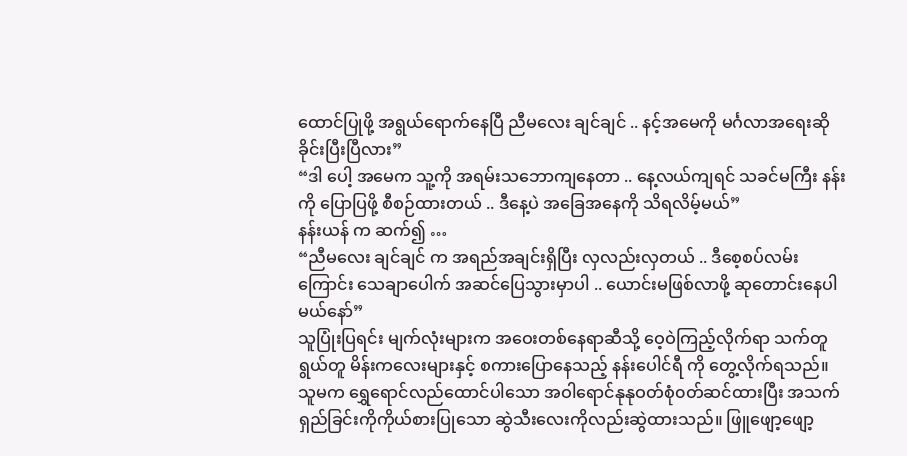ထောင်ပြုဖို့ အရွယ်ရောက်နေပြီ ညီမလေး ချင်ချင် .. နင့်အမေကို မင်္ဂလာအရေးဆိုခိုင်းပြီးပြီလား”
“ဒါ ပေါ့ အမေက သူ့ကို အရမ်းသဘောကျနေတာ .. နေ့လယ်ကျရင် သခင်မကြီး နန်း ကို ပြောပြဖို့ စီစဉ်ထားတယ် .. ဒီနေ့ပဲ အခြေအနေကို သိရလိမ့်မယ်”
နန်းယန် က ဆက်၍ …
“ညီမလေး ချင်ချင် က အရည်အချင်းရှိပြီး လှလည်းလှတယ် .. ဒီစေ့စပ်လမ်းကြောင်း သေချာပေါက် အဆင်ပြေသွားမှာပါ .. ယောင်းမဖြစ်လာဖို့ ဆုတောင်းနေပါမယ်နော်”
သူပြုံးပြရင်း မျက်လုံးများက အဝေးတစ်နေရာဆီသို့ ဝေ့ဝဲကြည့်လိုက်ရာ သက်တူရွယ်တူ မိန်းကလေးများနှင့် စကားပြောနေသည့် နန်းပေါင်ရီ ကို တွေ့လိုက်ရသည်။
သူမက ရွှေရောင်လည်ထောင်ပါသော အဝါရောင်နုနုဝတ်စုံ၀တ်ဆင်ထားပြီး အသက်ရှည်ခြင်းကိုကိုယ်စားပြုသော ဆွဲသီးလေးကိုလည်းဆွဲထားသည်။ ဖြူဖျော့ဖျော့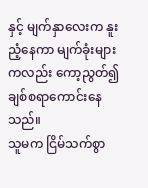နှင့် မျက်နှာလေးက နူးညံ့နေကာ မျက်ခုံးများကလည်း ကော့ညွတ်၍ ချစ်စရာကောင်းနေသည်။
သူမက ငြိမ်သက်စွာ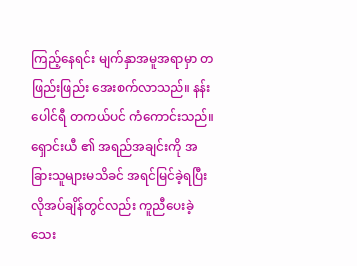ကြည့်နေရင်း မျက်နှာအမူအရာမှာ တဖြည်းဖြည်း အေးစက်လာသည်။ နန်းပေါင်ရီ တကယ်ပင် ကံကောင်းသည်။ ရှောင်းယီ ၏ အရည်အချင်းကို အခြားသူများမသိခင် အရင်မြင်ခဲ့ရပြီး လိုအပ်ချိန်တွင်လည်း ကူညီပေးခဲ့သေး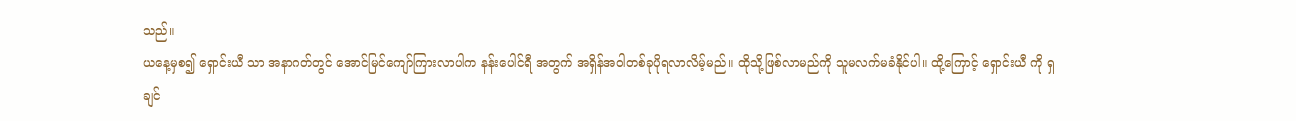သည်။
ယနေ့မှစ၍ ရှောင်းယီ သာ အနာဂတ်တွင် အောင်မြင်ကျော်ကြားလာပါက နန်းပေါင်ရီ အတွက် အရှိန်အဝါတစ်ခုပိုရလာလိမ့်မည်။ ထိုသို့ဖြစ်လာမည်ကို သူမလက်မခံနိုင်ပါ။ ထို့ကြောင့် ရှောင်းယီ ကို ရှချင်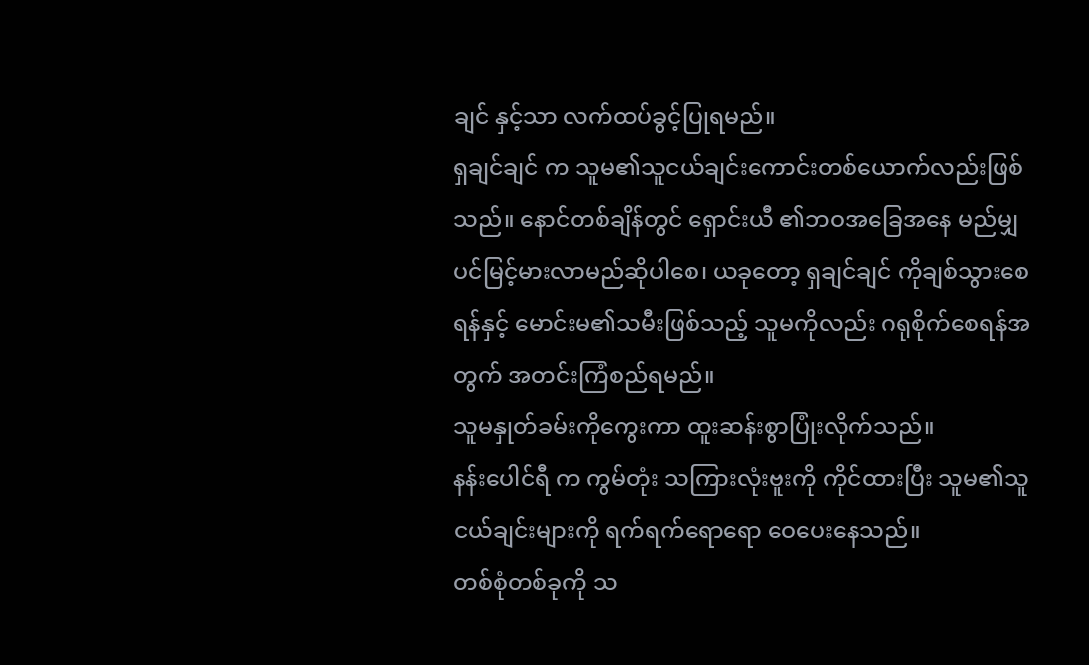ချင် နှင့်သာ လက်ထပ်ခွင့်ပြုရမည်။
ရှချင်ချင် က သူမ၏သူငယ်ချင်းကောင်းတစ်ယောက်လည်းဖြစ်သည်။ နောင်တစ်ချိန်တွင် ရှောင်းယီ ၏ဘဝအခြေအနေ မည်မျှပင်မြင့်မားလာမည်ဆိုပါစေ၊ ယခုတော့ ရှချင်ချင် ကိုချစ်သွားစေရန်နှင့် မောင်းမ၏သမီးဖြစ်သည့် သူမကိုလည်း ဂရုစိုက်စေရန်အတွက် အတင်းကြံစည်ရမည်။
သူမနှုတ်ခမ်းကိုကွေးကာ ထူးဆန်းစွာပြုံးလိုက်သည်။
နန်းပေါင်ရီ က ကွမ်တုံး သကြားလုံးဗူးကို ကိုင်ထားပြီး သူမ၏သူငယ်ချင်းများကို ရက်ရက်ရောရော ဝေပေးနေသည်။
တစ်စုံတစ်ခုကို သ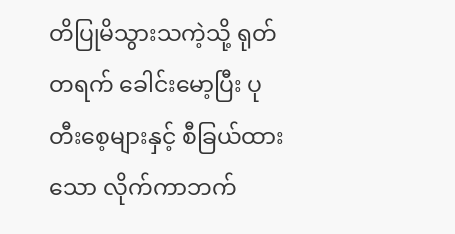တိပြုမိသွားသကဲ့သို့ ရုတ်တရက် ခေါင်းမော့ပြီး ပုတီးစေ့များနှင့် စီခြယ်ထားသော လိုက်ကာဘက်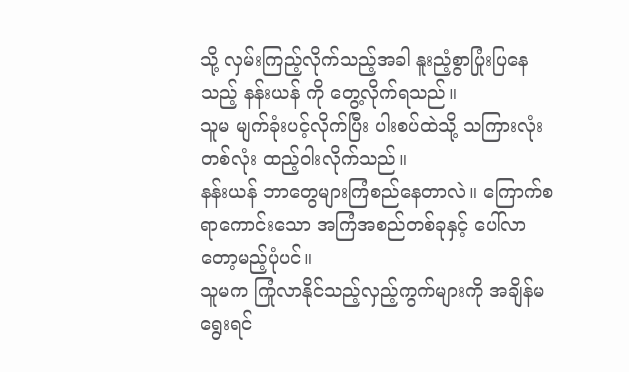သို့ လှမ်းကြည့်လိုက်သည့်အခါ နူးညံ့စွာပြုံးပြနေသည့် နန်းယန် ကို တွေ့လိုက်ရသည်။
သူမ မျက်ခုံးပင့်လိုက်ပြီး ပါးစပ်ထဲသို့ သကြားလုံးတစ်လုံး ထည့်ဝါးလိုက်သည်။
နန်းယန် ဘာတွေများကြံစည်နေတာလဲ။ ကြောက်စရာကောင်းသော အကြံအစည်တစ်ခုနှင့် ပေါ်လာတော့မည့်ပုံပင်။
သူမက ကြုံလာနိုင်သည့်လှည့်ကွက်များကို အချိန်မရွေးရင်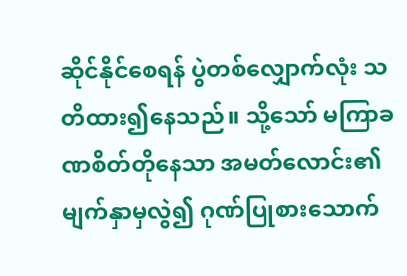ဆိုင်နိုင်စေရန် ပွဲတစ်လျှောက်လုံး သတိထား၍နေသည်။ သို့သော် မကြာခဏစိတ်တိုနေသာ အမတ်လောင်း၏မျက်နှာမှလွဲ၍ ဂုဏ်ပြုစားသောက်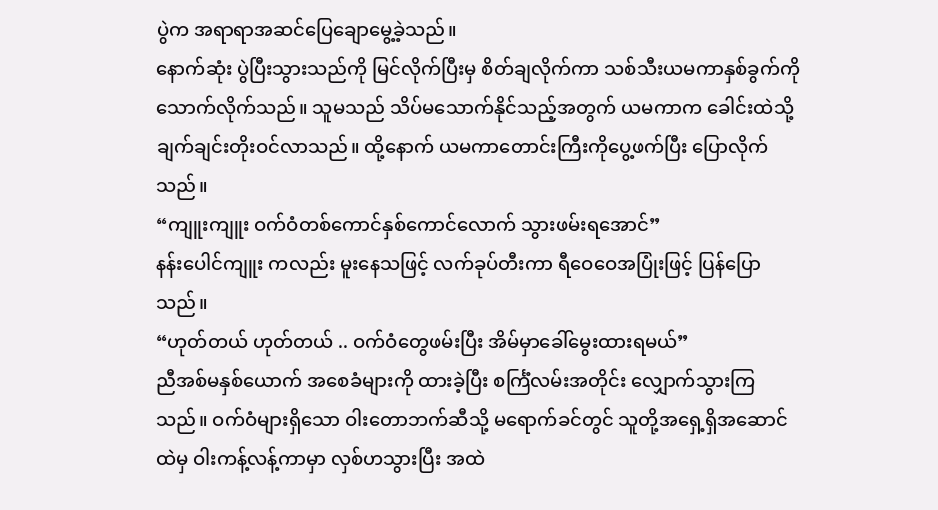ပွဲက အရာရာအဆင်ပြေချောမွေ့ခဲ့သည်။
နောက်ဆုံး ပွဲပြီးသွားသည်ကို မြင်လိုက်ပြီးမှ စိတ်ချလိုက်ကာ သစ်သီးယမကာနှစ်ခွက်ကို သောက်လိုက်သည်။ သူမသည် သိပ်မသောက်နိုင်သည့်အတွက် ယမကာက ခေါင်းထဲသို့ချက်ချင်းတိုးဝင်လာသည်။ ထို့နောက် ယမကာတောင်းကြီးကိုပွေ့ဖက်ပြီး ပြောလိုက်သည်။
“ကျူးကျူး ဝက်ဝံတစ်ကောင်နှစ်ကောင်လောက် သွားဖမ်းရအောင်”
နန်းပေါင်ကျူး ကလည်း မူးနေသဖြင့် လက်ခုပ်တီးကာ ရီဝေဝေအပြုံးဖြင့် ပြန်ပြောသည်။
“ဟုတ်တယ် ဟုတ်တယ် .. ဝက်ဝံတွေဖမ်းပြီး အိမ်မှာခေါ်မွေးထားရမယ်”
ညီအစ်မနှစ်ယောက် အစေခံများကို ထားခဲ့ပြီး စင်္ကြံလမ်းအတိုင်း လျှောက်သွားကြသည်။ ဝက်ဝံများရှိသော ဝါးတောဘက်ဆီသို့ မရောက်ခင်တွင် သူတို့အရှေ့ရှိအဆောင်ထဲမှ ဝါးကန့်လန့်ကာမှာ လှစ်ဟသွားပြီး အထဲ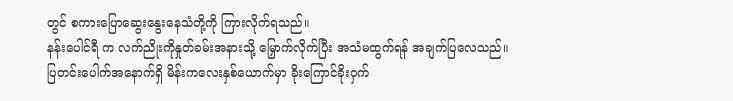တွင် စကားပြောဆွေးနွေးနေသံတို့ကို ကြားလိုက်ရသည်။
နန်းပေါင်ရီ က လက်ညိုးကိုနှုတ်ခမ်းအနားသို့ မြှောက်လိုက်ပြီး အသံမထွက်ရန် အချက်ပြလေသည်။
ပြတင်းပေါက်အနောက်ရှိ မိန်းကလေးနှစ်ယောက်မှာ ခိုးကြောင်ခိုးဝှက်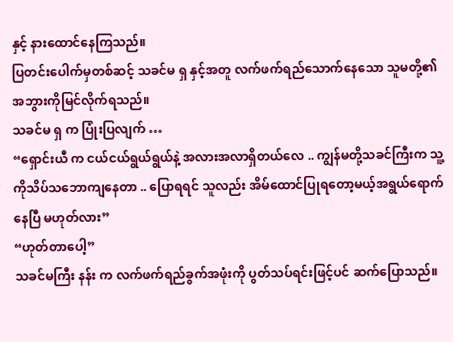နှင့် နားထောင်နေကြသည်။
ပြတင်းပေါက်မှတစ်ဆင့် သခင်မ ရှ နှင့်အတူ လက်ဖက်ရည်သောက်နေသော သူမတို့၏ အဘွားကိုမြင်လိုက်ရသည်။
သခင်မ ရှ က ပြုံးပြလျက် …
“ရှောင်းယီ က ငယ်ငယ်ရွယ်ရွယ်နဲ့ အလားအလာရှိတယ်လေ .. ကျွန်မတို့သခင်ကြီးက သူ့ကိုသိပ်သဘောကျနေတာ .. ပြောရရင် သူလည်း အိမ်ထောင်ပြုရတော့မယ့်အရွယ်ရောက်နေပြီ မဟုတ်လား”
“ဟုတ်တာပေါ့”
သခင်မကြီး နန်း က လက်ဖက်ရည်ခွက်အဖုံးကို ပွတ်သပ်ရင်းဖြင့်ပင် ဆက်ပြောသည်။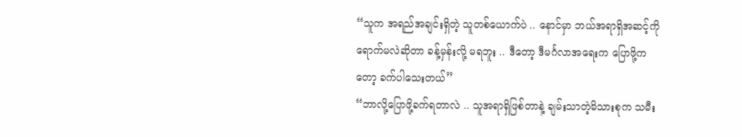“သူက အရည်အချင်းရှိတဲ့ သူတစ်ယောက်ပဲ .. နောင်မှာ ဘယ်အရာရှိအဆင့်ကိုရောက်မလဲဆိုတာ ခန့်မှန်းလို့ မရဘူး .. ဒီတော့ ဒီမင်္ဂလာအရေးက ပြောဖို့ကတော့ ခက်ပါသေးတယ်”
“ဘာလို့ပြောဖို့ခက်ရတာလဲ .. သူအရာရှိဖြစ်တာနဲ့ ချမ်းသာတဲ့မိသားစုက သမီး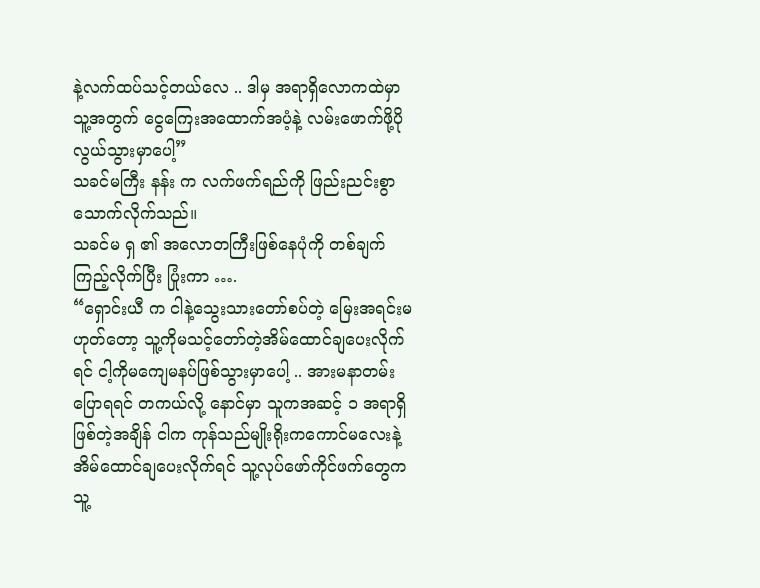နဲ့လက်ထပ်သင့်တယ်လေ .. ဒါမှ အရာရှိလောကထဲမှာ သူ့အတွက် ငွေကြေးအထောက်အပံ့နဲ့ လမ်းဖောက်ဖို့ပိုလွယ်သွားမှာပေါ့”
သခင်မကြီး နန်း က လက်ဖက်ရည်ကို ဖြည်းညင်းစွာသောက်လိုက်သည်။
သခင်မ ရှ ၏ အလောတကြီးဖြစ်နေပုံကို တစ်ချက်ကြည့်လိုက်ပြီး ပြုံးကာ ….
“ရှောင်းယီ က ငါနဲ့သွေးသားတော်စပ်တဲ့ မြေးအရင်းမဟုတ်တော့ သူ့ကိုမသင့်တော်တဲ့အိမ်ထောင်ချပေးလိုက်ရင် ငါ့ကိုမကျေမနပ်ဖြစ်သွားမှာပေါ့ .. အားမနာတမ်းပြောရရင် တကယ်လို့ နောင်မှာ သူကအဆင့် ၁ အရာရှိဖြစ်တဲ့အချိန် ငါက ကုန်သည်မျိုးရိုးကကောင်မလေးနဲ့ အိမ်ထောင်ချပေးလိုက်ရင် သူ့လုပ်ဖော်ကိုင်ဖက်တွေက သူ့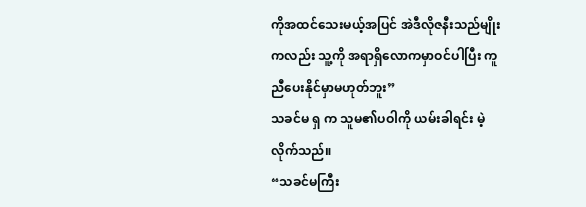ကိုအထင်သေးမယ့်အပြင် အဲဒီလိုဇနီးသည်မျိုးကလည်း သူ့ကို အရာရှိလောကမှာဝင်ပါပြီး ကူညီပေးနိုင်မှာမဟုတ်ဘူး”
သခင်မ ရှ က သူမ၏ပဝါကို ယမ်းခါရင်း မဲ့လိုက်သည်။
“သခင်မကြီး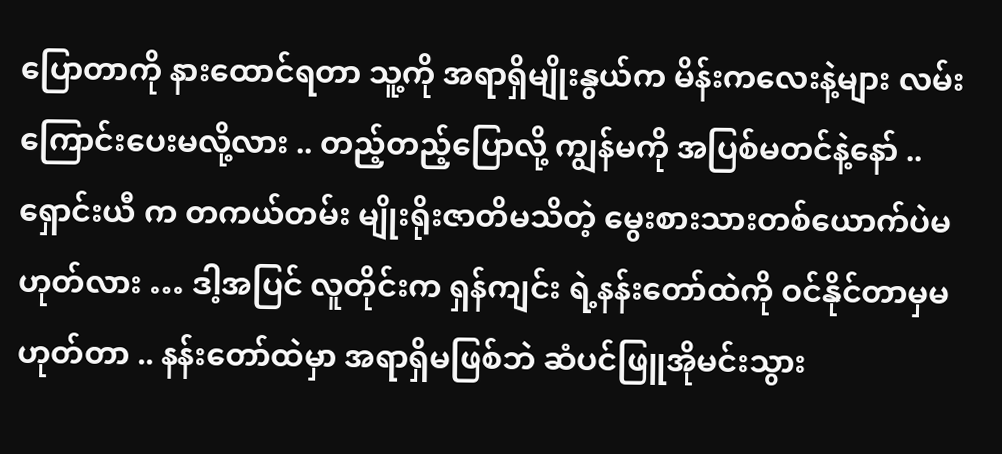ပြောတာကို နားထောင်ရတာ သူ့ကို အရာရှိမျိုးနွယ်က မိန်းကလေးနဲ့များ လမ်းကြောင်းပေးမလို့လား .. တည့်တည့်ပြောလို့ ကျွန်မကို အပြစ်မတင်နဲ့နော် .. ရှောင်းယီ က တကယ်တမ်း မျိုးရိုးဇာတိမသိတဲ့ မွေးစားသားတစ်ယောက်ပဲမဟုတ်လား … ဒါ့အပြင် လူတိုင်းက ရှန်ကျင်း ရဲ့နန်းတော်ထဲကို ဝင်နိုင်တာမှမဟုတ်တာ .. နန်းတော်ထဲမှာ အရာရှိမဖြစ်ဘဲ ဆံပင်ဖြူအိုမင်းသွား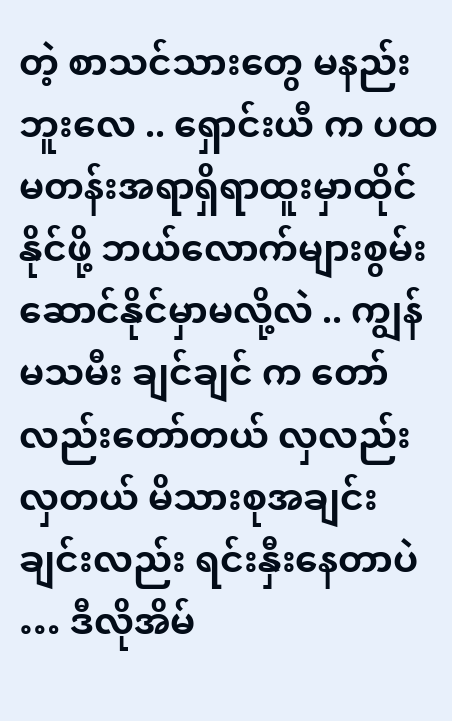တဲ့ စာသင်သားတွေ မနည်းဘူးလေ .. ရှောင်းယီ က ပထမတန်းအရာရှိရာထူးမှာထိုင်နိုင်ဖို့ ဘယ်လောက်များစွမ်းဆောင်နိုင်မှာမလို့လဲ .. ကျွန်မသမီး ချင်ချင် က တော်လည်းတော်တယ် လှလည်းလှတယ် မိသားစုအချင်းချင်းလည်း ရင်းနှီးနေတာပဲ … ဒီလိုအိမ်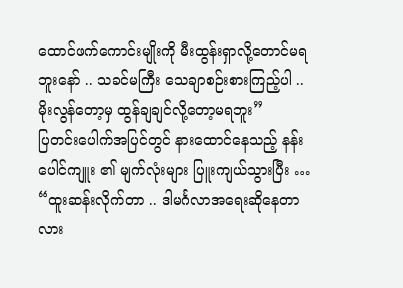ထောင်ဖက်ကောင်းမျိုးကို မီးထွန်းရှာလို့တောင်မရဘူးနော် .. သခင်မကြီး သေချာစဉ်းစားကြည့်ပါ .. မိုးလွန်တော့မှ ထွန်ချချင်လို့တော့မရဘူး”
ပြတင်းပေါက်အပြင်တွင် နားထောင်နေသည့် နန်းပေါင်ကျူး ၏ မျက်လုံးများ ပြူးကျယ်သွားပြီး …
“ထူးဆန်းလိုက်တာ .. ဒါမင်္ဂလာအရေးဆိုနေတာလား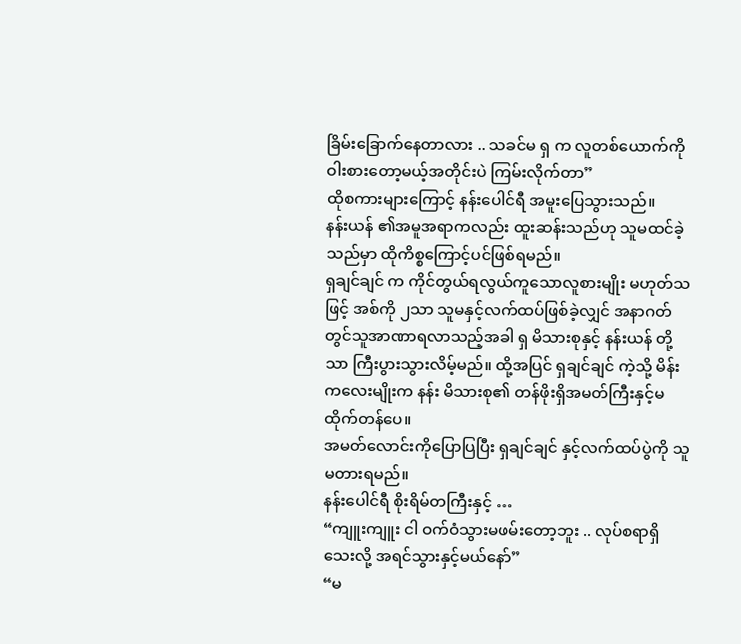ခြိမ်းခြောက်နေတာလား .. သခင်မ ရှ က လူတစ်ယောက်ကိုဝါးစားတော့မယ့်အတိုင်းပဲ ကြမ်းလိုက်တာ”
ထိုစကားများကြောင့် နန်းပေါင်ရီ အမူးပြေသွားသည်။
နန်းယန် ၏အမူအရာကလည်း ထူးဆန်းသည်ဟု သူမထင်ခဲ့သည်မှာ ထိုကိစ္စကြောင့်ပင်ဖြစ်ရမည်။
ရှချင်ချင် က ကိုင်တွယ်ရလွယ်ကူသောလူစားမျိုး မဟုတ်သဖြင့် အစ်ကို ၂သာ သူမနှင့်လက်ထပ်ဖြစ်ခဲ့လျှင် အနာဂတ်တွင်သူအာဏာရလာသည့်အခါ ရှ မိသားစုနှင့် နန်းယန် တို့သာ ကြီးပွားသွားလိမ့်မည်။ ထို့အပြင် ရှချင်ချင် ကဲ့သို့ မိန်းကလေးမျိုးက နန်း မိသားစု၏ တန်ဖိုးရှိအမတ်ကြီးနှင့်မထိုက်တန်ပေ။
အမတ်လောင်းကိုပြောပြပြီး ရှချင်ချင် နှင့်လက်ထပ်ပွဲကို သူမတားရမည်။
နန်းပေါင်ရီ စိုးရိမ်တကြီးနှင့် …
“ကျူးကျူး ငါ ဝက်ဝံသွားမဖမ်းတော့ဘူး .. လုပ်စရာရှိသေးလို့ အရင်သွားနှင့်မယ်နော်”
“မ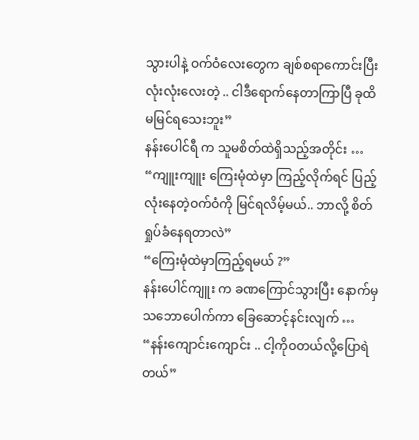သွားပါနဲ့ ဝက်ဝံလေးတွေက ချစ်စရာကောင်းပြီးလုံးလုံးလေးတဲ့ .. ငါဒီရောက်နေတာကြာပြီ ခုထိ မမြင်ရသေးဘူး”
နန်းပေါင်ရီ က သူမစိတ်ထဲရှိသည့်အတိုင်း …
“ကျူးကျူး ကြေးမုံထဲမှာ ကြည့်လိုက်ရင် ပြည့်လုံးနေတဲ့ဝက်ဝံကို မြင်ရလိမ့်မယ်.. ဘာလို့ စိတ်ရှုပ်ခံနေရတာလဲ”
“ကြေးမုံထဲမှာကြည့်ရမယ် ?”
နန်းပေါင်ကျူး က ခဏကြောင်သွားပြီး နောက်မှ သဘောပေါက်ကာ ခြေဆောင့်နင်းလျက် …
“နန်းကျောင်းကျောင်း .. ငါ့ကိုဝတယ်လို့ပြောရဲတယ်”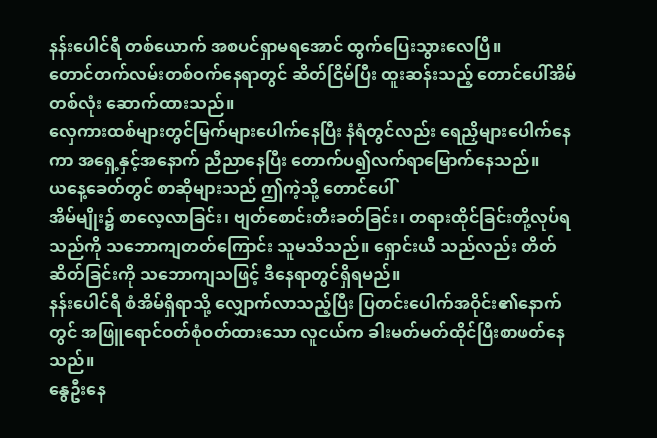နန်းပေါင်ရီ တစ်ယောက် အစပင်ရှာမရအောင် ထွက်ပြေးသွားလေပြီ။
တောင်တက်လမ်းတစ်ဝက်နေရာတွင် ဆိတ်ငြိမ်ပြီး ထူးဆန်းသည့် တောင်ပေါ်အိမ်တစ်လုံး ဆောက်ထားသည်။
လှေကားထစ်များတွင်မြက်များပေါက်နေပြီး နံရံတွင်လည်း ရေညှိများပေါက်နေကာ အရှေ့နှင့်အနောက် ညီညာနေပြီး တောက်ပ၍လက်ရာမြောက်နေသည်။
ယနေ့ခေတ်တွင် စာဆိုများသည် ဤကဲ့သို့ တောင်ပေါ်
အိမ်မျိုး၌ စာလေ့လာခြင်း၊ ဗျတ်စောင်းတီးခတ်ခြင်း၊ တရားထိုင်ခြင်းတို့လုပ်ရသည်ကို သဘောကျတတ်ကြောင်း သူမသိသည်။ ရှောင်းယီ သည်လည်း တိတ်ဆိတ်ခြင်းကို သဘောကျသဖြင့် ဒီနေရာတွင်ရှိရမည်။
နန်းပေါင်ရီ စံအိမ်ရှိရာသို့ လျှောက်လာသည့်ပြီး ပြတင်းပေါက်အဝိုင်း၏နောက်တွင် အဖြူရောင်ဝတ်စုံဝတ်ထားသော လူငယ်က ခါးမတ်မတ်ထိုင်ပြီးစာဖတ်နေသည်။
နွေဦးနေ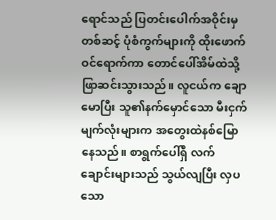ရောင်သည် ပြတင်းပေါက်အဝိုင်းမှတစ်ဆင့် ပုံစံကွက်များကို ထိုးဖောက်ဝင်ရောက်ကာ တောင်ပေါ်အိမ်ထဲသို့ ဖြာဆင်းသွားသည်။ လူငယ်က ချောမောပြီး သူ၏နက်မှောင်သော မီးငှက်မျက်လုံးများက အတွေးထဲနစ်မြောနေသည်။ စာရွက်ပေါ်ရှိ လက်ချောင်းများသည် သွယ်လျပြီး လှပသော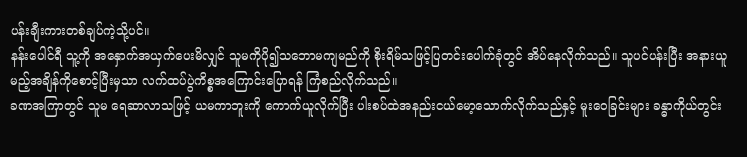ပန်းချီးကားတစ်ချပ်ကဲ့သို့ပင်။
နန်းပေါင်ရီ သူ့ကို အနှောက်အယှက်ပေးမိလျှင် သူမကိုပို၍သဘောမကျမည်ကို စိုးရိမ်သဖြင့်ပြတင်းပေါက်ခုံတွင် အိပ်နေလိုက်သည်။ သူပင်ပန်းပြီး အနားယူမည့်အချိန်ကိုစောင့်ပြီးမှသာ လက်ထပ်ပွဲကိစ္စအကြောင်းပြောရန် ကြံစည်လိုက်သည်။
ခဏအကြာတွင် သူမ ရေဆာလာသဖြင့် ယမကာဘူးကို ကောက်ယူလိုက်ပြီး ပါးစပ်ထဲအနည်းငယ်မော့သောက်လိုက်သည်နှင့် မူးဝေခြင်းများ ခန္ဓာကိုယ်တွင်း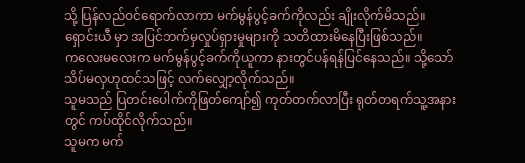သို့ ပြန်လည်ဝင်ရောက်လာကာ မက်မွန်ပွင့်ခက်ကိုလည်း ချိုးလိုက်မိသည်။
ရှောင်းယီ မှာ အပြင်ဘက်မှလှုပ်ရှားမှုများကို သတိထားမိနေပြီးဖြစ်သည်။
ကလေးမလေးက မက်မွန်ပွင့်ခက်ကိုယူကာ နားတွင်ပန်ရန်ပြင်နေသည်။ သို့သော်သိပ်မလှဟုထင်သဖြင့် လက်လျှော့လိုက်သည်။
သူမသည် ပြတင်းပေါက်ကိုဖြတ်ကျော်၍ ကုတ်တက်လာပြီး ရုတ်တရက်သူ့အနားတွင် ကပ်ထိုင်လိုက်သည်။
သူမက မက်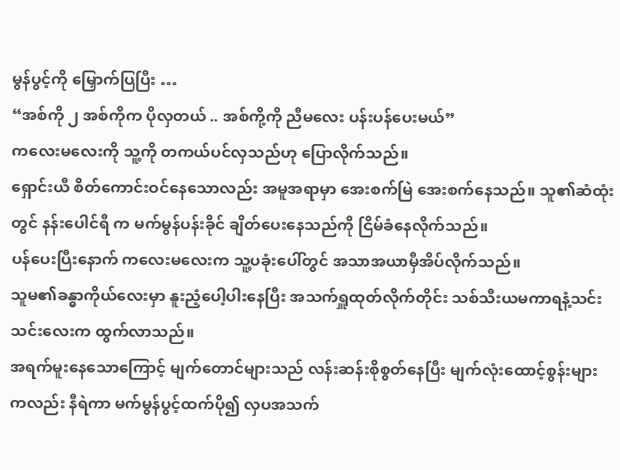မွန်ပွင့်ကို မြှောက်ပြပြီး …
“အစ်ကို ၂ အစ်ကိုက ပိုလှတယ် .. အစ်ကို့ကို ညီမလေး ပန်းပန်ပေးမယ်”
ကလေးမလေးကို သူ့ကို တကယ်ပင်လှသည်ဟု ပြောလိုက်သည်။
ရှောင်းယီ စိတ်ကောင်းဝင်နေသောလည်း အမူအရာမှာ အေးစက်မြဲ အေးစက်နေသည်။ သူ၏ဆံထုံးတွင် နန်းပေါင်ရီ က မက်မွန်ပန်းခိုင် ချိတ်ပေးနေသည်ကို ငြိမ်ခံနေလိုက်သည်။
ပန်ပေးပြီးနောက် ကလေးမလေးက သူ့ပခုံးပေါ်တွင် အသာအယာမှီအိပ်လိုက်သည်။
သူမ၏ခန္ဓာကိုယ်လေးမှာ နူးညံ့ပေါ့ပါးနေပြီး အသက်ရှူထုတ်လိုက်တိုင်း သစ်သီးယမကာရနံ့သင်းသင်းလေးက ထွက်လာသည်။
အရက်မူးနေသောကြောင့် မျက်တောင်များသည် လန်းဆန်းစိုစွတ်နေပြီး မျက်လုံးထောင့်စွန်းများကလည်း နီရဲကာ မက်မွန်ပွင့်ထက်ပို၍ လှပအသက်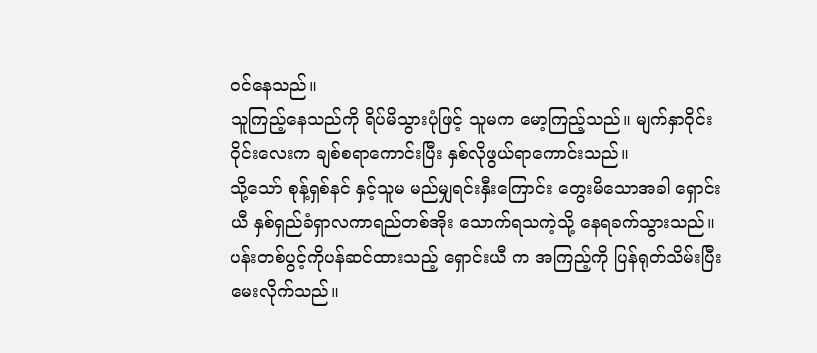ဝင်နေသည်။
သူကြည့်နေသည်ကို ရိပ်မိသွားပုံဖြင့် သူမက မော့ကြည့်သည်။ မျက်နှာဝိုင်းဝိုင်းလေးက ချစ်စရာကောင်းပြီး နှစ်လိုဖွယ်ရာကောင်းသည်။
သို့သော် စုန့်ရှစ်နင် နှင့်သူမ မည်မျှရင်းနှီးကြောင်း တွေးမိသောအခါ ရှောင်းယီ နှစ်ရှည်ခံရှာလကာရည်တစ်အိုး သောက်ရသကဲ့သို့ နေရခက်သွားသည်။
ပန်းတစ်ပွင့်ကိုပန်ဆင်ထားသည့် ရှောင်းယီ က အကြည့်ကို ပြန်ရုတ်သိမ်းပြီး မေးလိုက်သည်။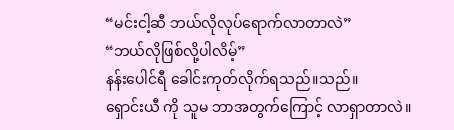“မင်းငါ့ဆီ ဘယ်လိုလုပ်ရောက်လာတာလဲ”
“ဘယ်လိုဖြစ်လို့ပါလိမ့်”
နန်းပေါင်ရီ ခေါင်းကုတ်လိုက်ရသည်။သည်။
ရှောင်းယီ ကို သူမ ဘာအတွက်ကြောင့် လာရှာတာလဲ။